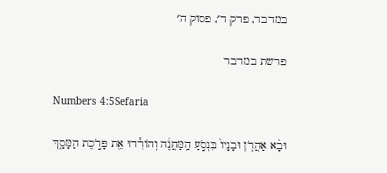במדבר, פרק ד׳, פסוק ה׳

פרשת במדבר

Numbers 4:5Sefaria

וּבָ֨א אַהֲרֹ֤ן וּבָנָיו֙ בִּנְסֹ֣עַ הַֽמַּחֲנֶ֔ה וְהוֹרִ֕דוּ אֵ֖ת פָּרֹ֣כֶת הַמָּסָ֑ךְ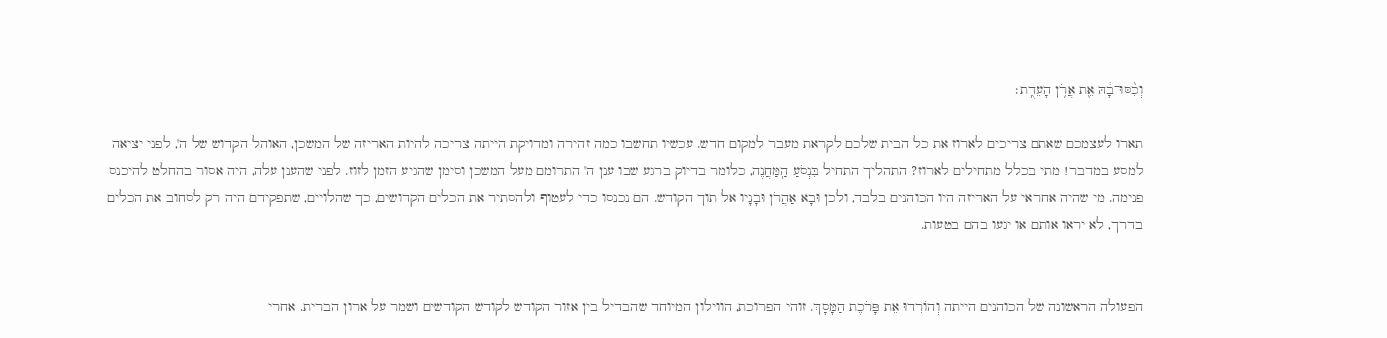וְכִ֨סּוּ־בָ֔הּ אֵ֖ת אֲרֹ֥ן הָעֵדֻֽת׃

תארו לעצמכם שאתם צריכים לארוז את כל הבית שלכם לקראת מעבר למקום חדש. עכשיו תחשבו כמה זהירה ומדויקת הייתה צריכה להיות האריזה של המשכן, האוהל הקדוש של ה', לפני יציאה למסע במדבר! מתי בכלל מתחילים לארוז? התהליך התחיל בִּנְסֹעַ הַֽמַּחֲנֶה, כלומר בדיוק ברגע שבו ענן ה' התרומם מעל המשכן וסימן שהגיע הזמן לזוז. לפני שהענן עלה, היה אסור בהחלט להיכנס פנימה. מי שהיה אחראי על האריזה היו הכוהנים בלבד, ולכן וּבָא אַהֲרֹן וּבָנָיו אל תוך הקודש. הם נכנסו כדי לעטוף ולהסתיר את הכלים הקדושים, כך שהלויים, שתפקידם היה רק לסחוב את הכלים בדרך, לא יראו אותם או יגעו בהם בטעות.


הפעולה הראשונה של הכוהנים הייתה וְהוֹרִדוּ אֵת פָּרֹכֶת הַמָּסָךְ. זוהי הפרוכת, הווילון המיוחד שהבדיל בין אזור הקודש לקודש הקודשים ושמר על ארון הברית. אחרי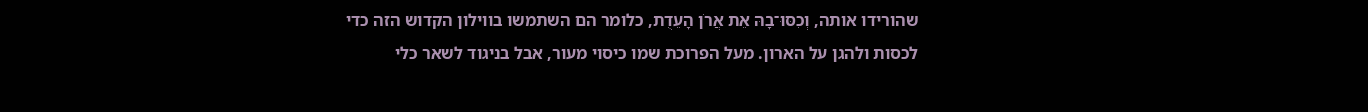שהורידו אותה, וְכִסּוּ־בָהּ אֵת אֲרֹן הָעֵדֻת, כלומר הם השתמשו בווילון הקדוש הזה כדי לכסות ולהגן על הארון. מעל הפרוכת שמו כיסוי מעור, אבל בניגוד לשאר כלי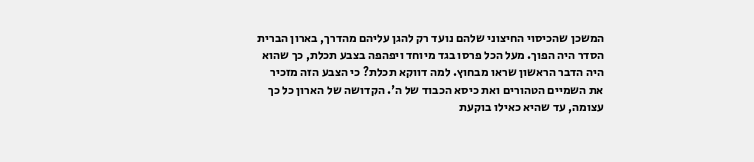המשכן שהכיסוי החיצוני שלהם נועד רק להגן עליהם מהדרך, בארון הברית הסדר היה הפוך. מעל הכל פרסו בגד מיוחד ויפהפה בצבע תכלת, כך שהוא היה הדבר הראשון שראו מבחוץ. למה דווקא תכלת? כי הצבע הזה מזכיר את השמיים הטהורים ואת כיסא הכבוד של ה'. הקדושה של הארון כל כך עצומה, עד שהיא כאילו בוקעת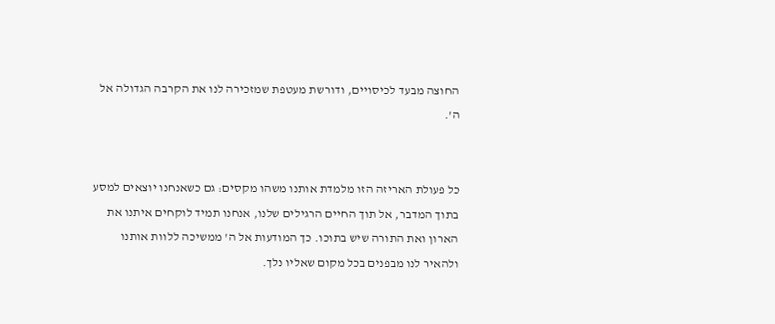החוצה מבעד לכיסויים, ודורשת מעטפת שמזכירה לנו את הקרבה הגדולה אל ה'.


כל פעולת האריזה הזו מלמדת אותנו משהו מקסים: גם כשאנחנו יוצאים למסע בתוך המדבר, אל תוך החיים הרגילים שלנו, אנחנו תמיד לוקחים איתנו את הארון ואת התורה שיש בתוכו. כך המודעות אל ה' ממשיכה ללוות אותנו ולהאיר לנו מבפנים בכל מקום שאליו נלך.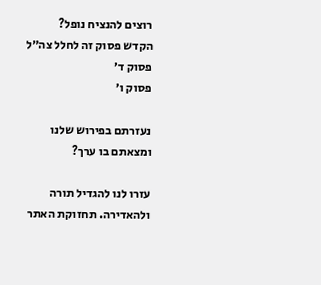רוצים להנציח נופל?
הקדש פסוק זה לחלל צה״ל
פסוק ד׳
פסוק ו׳

נעזרתם בפירוש שלנו ומצאתם בו ערך?

עזרו לנו להגדיל תורה ולהאדירה. תחזוקת האתר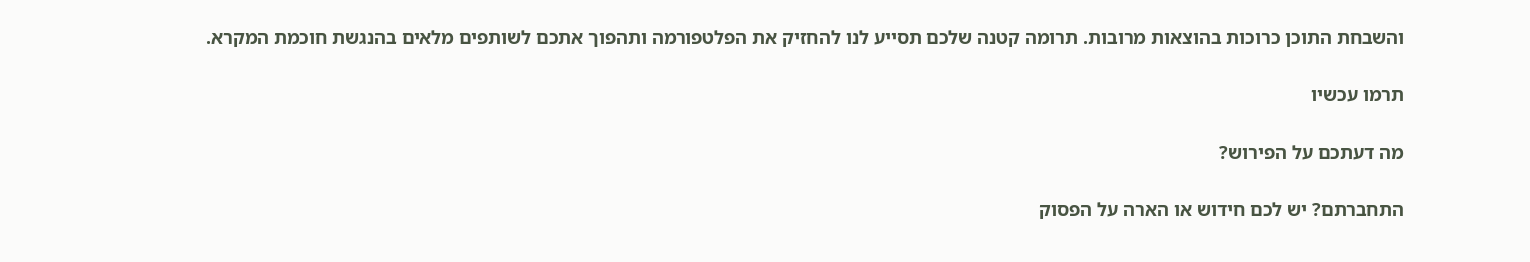והשבחת התוכן כרוכות בהוצאות מרובות. תרומה קטנה שלכם תסייע לנו להחזיק את הפלטפורמה ותהפוך אתכם לשותפים מלאים בהנגשת חוכמת המקרא.

תרמו עכשיו

מה דעתכם על הפירוש?

התחברתם? יש לכם חידוש או הארה על הפסוק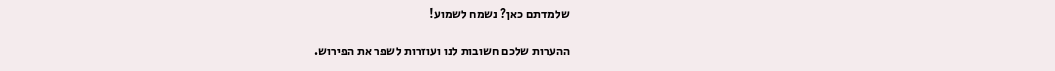שלמדתם כאן? נשמח לשמוע!

ההערות שלכם חשובות לנו ועוזרות לשפר את הפירוש.